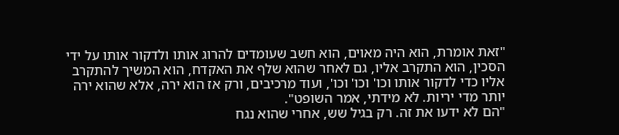"זאת אומרת, הוא היה מאוים, הוא חשב שעומדים להרוג אותו ולדקור אותו על ידי הסכין, הוא התקרב אליו, גם לאחר שהוא שלף את האקדח, הוא המשיך להתקרב אליו כדי לדקור אותו וכו' וכו' וכו', ועוד מרכיבים, ורק אז הוא ירה, אלא שהוא ירה יותר מדי יריות. לא מידתי, אמר השופט".
"הם לא ידעו את זה. רק בגיל שש, אחרי שהוא נגח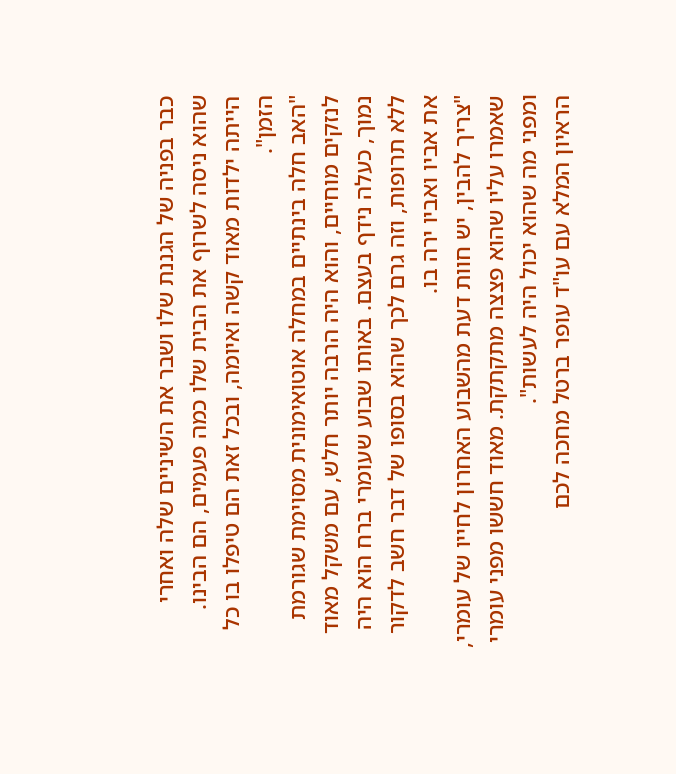כבר בפניה של הגננת שלו ושבר את השיניים שלה ואחרי שהוא ניסה לשרוף את הבית שלו כמה פעמים, הם הבינו. הייתה ילדות מאוד קשה ואיומה, ובכל זאת הם טיפלו בו כל הזמן".
"האב חלה בינתיים במחלה אוטואימונית מסוימת שגורמת לנזקים מוחיים, והוא היה הרבה יותר חלש, עם משקל מאוד נמוך, כעלה נידף בעצם. באותו שבוע שעומרי ברח הוא היה ללא תרופות, וזה גרם לכך שהוא בסופו של דבר חשב לדקור את אביו ואביו ירה בו.
"צריך להבין, יש חוות דעת מהשבוע האחרון לחייו של עומרי, שאמרו עליו שהוא פצצה מתקתקת. מאוד חששו מפני עומרי ומפני מה שהוא יכול היה לעשות".
הראיון המלא עם עו"ד עופר ברטל מחכה לכם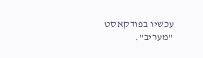עכשיו בפודקאסט "מעריב".